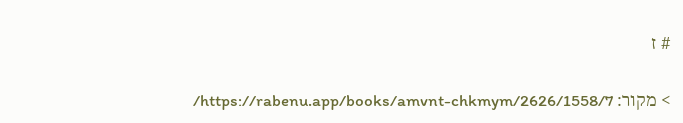# ז

> מקור: https://rabenu.app/books/amvnt-chkmym/2626/1558/7/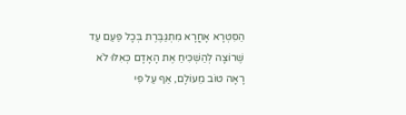הַסִּטְרָא אָחֳרָא מִתְגַּבֶּרֶת בְּכָל פַּעַם עַד שֶׁרוֹצָה לְהַשְׁכִּיחַ אֶת הָאָדָם כְּאִלּוּ לֹא רָאָה טוֹב מֵעוֹלָם, אַף עַל פִּי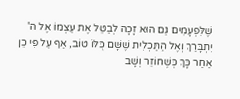שֶׁלִּפְעָמִים גַּם הוּא זָכָה לְבַטֵּל אֶת עַצְמוֹ אֶל ה' יִתְבָּרַךְ וְאֶל הַתַּכְלִית שֶׁשָּׁם כֻּלּוֹ טוֹב, אַף עַל פִּי כֵן אַחַר כָּךְ כְּשֶׁחוֹזֵר וְשָׁב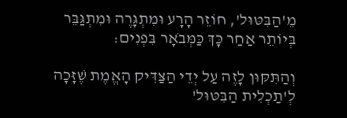מֵ'הַבִּטּוּל', חוֹזֵר הָרָע וּמִתְגָּרֶה וּמִתְגַּבֵּר בְּיוֹתֵר אַחַר כָּךְ כַּמְּבֹאָר בִּפְנִים:

וְהַתִּקּוּן לָזֶה עַל יְדֵי הַצַּדִּיק הָאֱמֶת שֶׁזָּכָה לְ'תַכְלִית הַבִּטּוּל'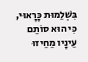בִּשְׁלֵמוּת כָּרָאוּי, כִּי הוּא סוֹתֵם עֵינָיו מֵחֵיזוּ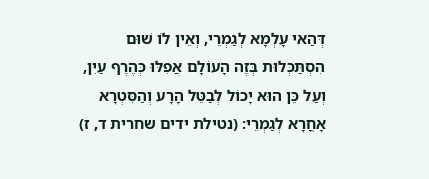דְּהַאי עָלְמָא לְגַמְרֵי, וְאֵין לוֹ שׁוּם הִסְתַּכְּלוּת בְּזֶה הָעוֹלָם אֲפִלּוּ כְּהֶרֶף עַיִן, וְעַל כֵּן הוּא יָכוֹל לְבַטֵּל הָרָע וְהַסִּטְרָא אָחֳרָא לְגַמְרֵי: (נטילת ידים שחרית ד, ז)